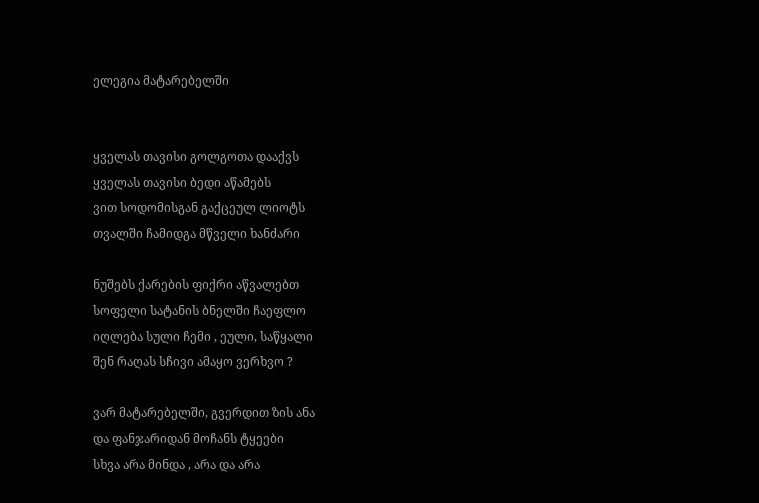ელეგია მატარებელში


ყველას თავისი გოლგოთა დააქვს
ყველას თავისი ბედი აწამებს
ვით სოდომისგან გაქცეულ ლიოტს
თვალში ჩამიდგა მწველი ხანძარი

ნუშებს ქარების ფიქრი აწვალებთ
სოფელი სატანის ბნელში ჩაეფლო
იღლება სული ჩემი , ეული, საწყალი
შენ რაღას სჩივი ამაყო ვერხვო ?

ვარ მატარებელში, გვერდით ზის ანა
და ფანჯარიდან მოჩანს ტყეები
სხვა არა მინდა , არა და არა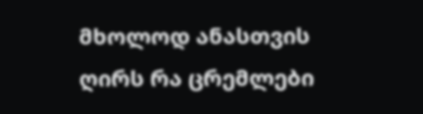მხოლოდ ანასთვის ღირს რა ცრემლები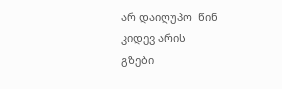არ დაიღუპო  წინ კიდევ არის
გზები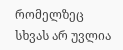რომელზეც სხვას არ უვლია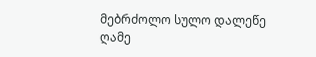მებრძოლო სულო დალეწე ღამე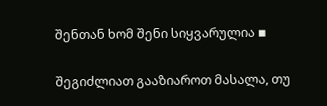შენთან ხომ შენი სიყვარულია ▪

შეგიძლიათ გააზიაროთ მასალა, თუ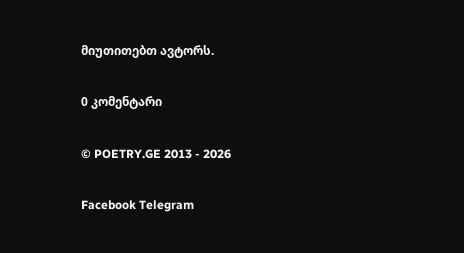მიუთითებთ ავტორს.

0 კომენტარი

© POETRY.GE 2013 - 2026

Facebook Telegram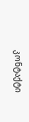კონტაქტი